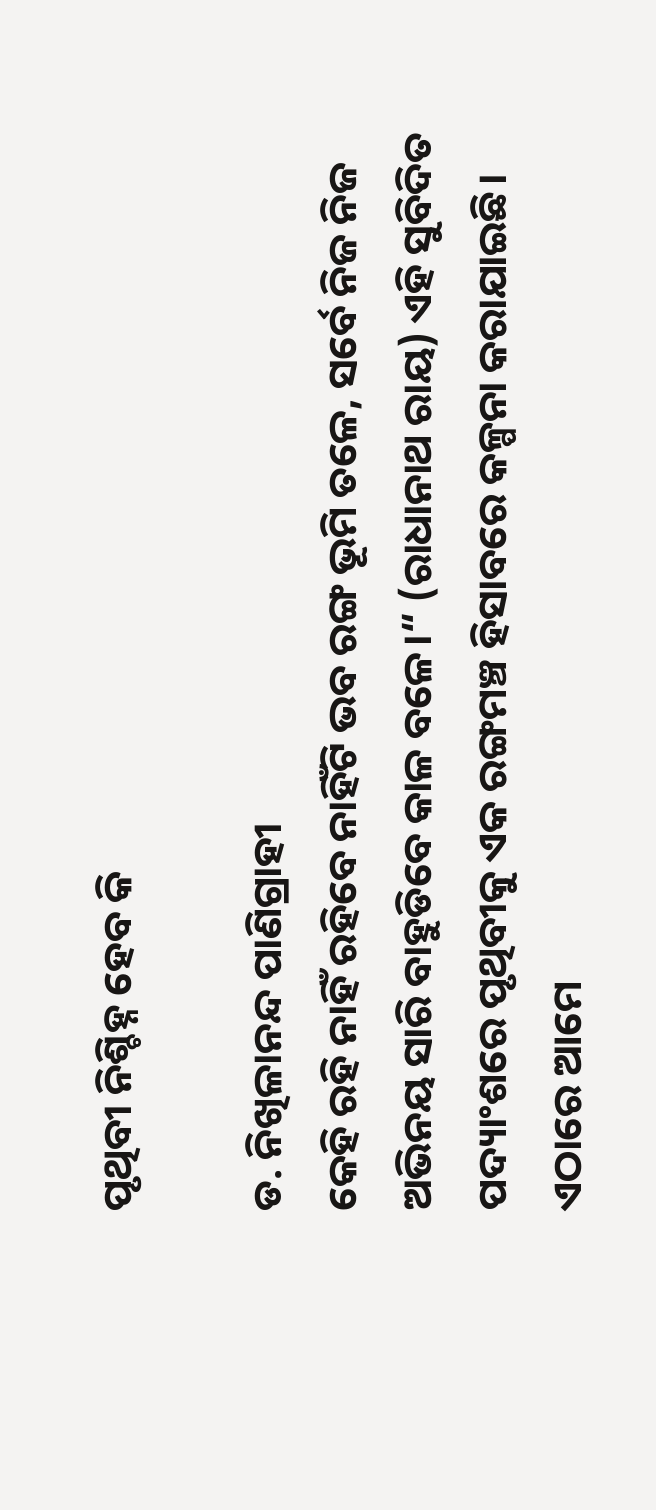ପୃଥିବୀ ନିଶ୍ଚିହ୍ନ ହେବ କି

ଡ. ନିଖିଳାନନ୍ଦ ପାଣିଗ୍ରାହୀ
କେହି ରହି ନାହିଁ ରହିବେ ନାହିଁଟି ଭବ ରଙ୍ଗ ଭୂମି ତଳେ, ସର୍ବେ ନିଜ ନିଜ ଅଭିନୟ ସାରି ବାହୁଡିବେ କାଳ ବଳେ।“ (ରାଧାନାଥ ରାୟ) ଏହି ସୁବିଦିତ ପଦ୍ୟାଂଶରେ ପୃଥିବୀକୁ ଏକ ରଙ୍ଗମଞ୍ଚ ହିସାବରେ କଳ୍ପନା କରାଯାଇଛି। ଏଠାରେ ଆମେ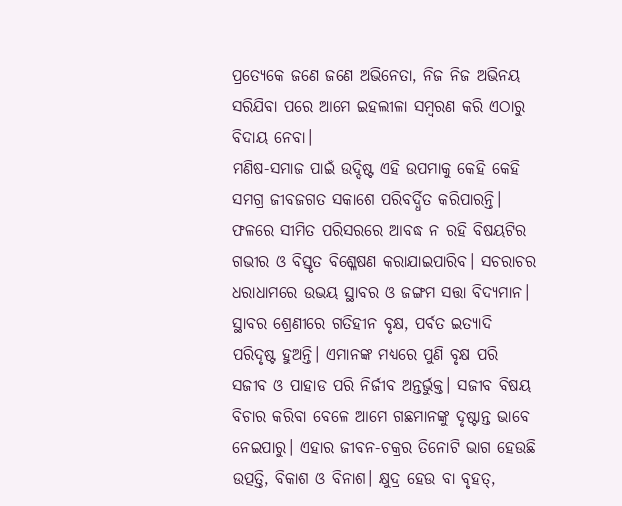ପ୍ରତ୍ୟେକେ ଜଣେ ଜଣେ ଅଭିନେତା, ନିଜ ନିଜ ଅଭିନୟ ସରିଯିବା ପରେ ଆମେ ଇହଲୀଳା ସମ୍ବରଣ କରି ଏଠାରୁ ବିଦାୟ ନେବା।
ମଣିଷ-ସମାଜ ପାଇଁ ଉଦ୍ଦିଷ୍ଟ ଏହି ଉପମାକୁ କେହି କେହି ସମଗ୍ର ଜୀବଜଗତ ସକାଶେ ପରିବର୍ଦ୍ଧିତ କରିପାରନ୍ତି। ଫଳରେ ସୀମିତ ପରିସରରେ ଆବଦ୍ଧ ନ ରହି ବିଷୟଟିର ଗଭୀର ଓ ବିସ୍ତୃତ ବିଶ୍ଳେଷଣ କରାଯାଇପାରିବ। ସଚରାଚର ଧରାଧାମରେ ଉଭୟ ସ୍ଥାବର ଓ ଜଙ୍ଗମ ସତ୍ତା ବିଦ୍ୟମାନ। ସ୍ଥାବର ଶ୍ରେଣୀରେ ଗତିହୀନ ବୃକ୍ଷ, ପର୍ବତ ଇତ୍ୟାଦି ପରିଦୃଷ୍ଟ ହୁଅନ୍ତି। ଏମାନଙ୍କ ମଧ୍ୟରେ ପୁଣି ବୃକ୍ଷ ପରି ସଜୀବ ଓ ପାହାଡ ପରି ନିର୍ଜୀବ ଅନ୍ତର୍ଭୁକ୍ତ। ସଜୀବ ବିଷୟ ବିଚାର କରିବା ବେଳେ ଆମେ ଗଛମାନଙ୍କୁ ଦୃଷ୍ଟାନ୍ତ ଭାବେ ନେଇପାରୁ। ଏହାର ଜୀବନ-ଚକ୍ରର ତିନୋଟି ଭାଗ ହେଉଛି ଉତ୍ପତ୍ତି, ବିକାଶ ଓ ବିନାଶ। କ୍ଷୁଦ୍ର ହେଉ ବା ବୃହତ୍‌,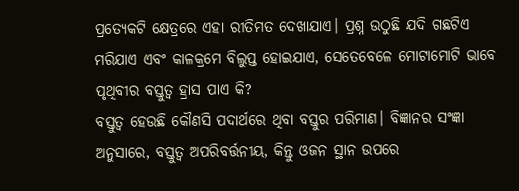ପ୍ରତ୍ୟେକଟି କ୍ଷେତ୍ରରେ ଏହା ରୀତିମତ ଦେଖାଯାଏ। ପ୍ରଶ୍ନ ଉଠୁଛି ଯଦି ଗଛଟିଏ ମରିଯାଏ ଏବଂ କାଳକ୍ରମେ ବିଲୁପ୍ତ ହୋଇଯାଏ, ସେତେବେଳେ ମୋଟାମୋଟି ଭାବେ ପୃଥିବୀର ବସ୍ତୁତ୍ୱ ହ୍ରାସ ପାଏ କି?
ବସ୍ତୁତ୍ୱ ହେଉଛି କୌଣସି ପଦାର୍ଥରେ ଥିବା ବସ୍ତୁର ପରିମାଣ। ବିଜ୍ଞାନର ସଂଜ୍ଞା ଅନୁସାରେ, ବସ୍ତୁତ୍ୱ ଅପରିବର୍ତ୍ତନୀୟ, କିନ୍ତୁ ଓଜନ ସ୍ଥାନ ଉପରେ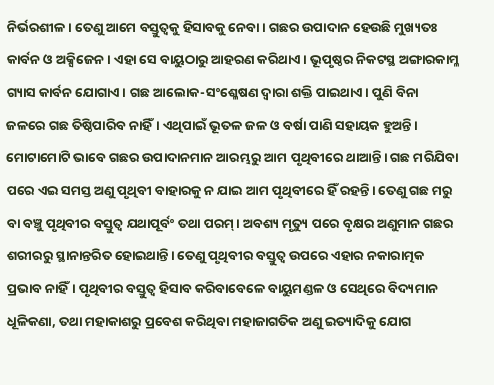ନିର୍ଭରଶୀଳ। ତେଣୁ ଆମେ ବସ୍ତୁତ୍ୱକୁ ହିସାବକୁ ନେବା। ଗଛର ଉପାଦାନ ହେଉଛି ମୁଖ୍ୟତଃ କାର୍ବନ ଓ ଅକ୍ସିଜେନ। ଏହା ସେ ବାୟୁଠାରୁ ଆହରଣ କରିଥାଏ। ଭୂପୃଷ୍ଠର ନିକଟସ୍ଥ ଅଙ୍ଗାରକାମ୍ଳ ଗ୍ୟାସ କାର୍ବନ ଯୋଗାଏ। ଗଛ ଆଲୋକ-ସଂଶ୍ଳେଷଣ ଦ୍ୱାରା ଶକ୍ତି ପାଇଥାଏ। ପୁଣି ବିନା ଜଳରେ ଗଛ ତିଷ୍ଠିପାରିବ ନାହିଁ। ଏଥିପାଇଁ ଭୂତଳ ଜଳ ଓ ବର୍ଷା ପାଣି ସହାୟକ ହୁଅନ୍ତି। ମୋଟାମୋଟି ଭାବେ ଗଛର ଉପାଦାନମାନ ଆରମ୍ଭରୁ ଆମ ପୃଥିବୀରେ ଥାଆନ୍ତି। ଗଛ ମରିଯିବା ପରେ ଏଇ ସମସ୍ତ ଅଣୁ ପୃଥିବୀ ବାହାରକୁ ନ ଯାଇ ଆମ ପୃଥିବୀରେ ହିଁ ରହନ୍ତି। ତେଣୁ ଗଛ ମରୁ ବା ବଞ୍ଚୁ ପୃଥିବୀର ବସ୍ତୁତ୍ୱ ଯଥାପୂର୍ବଂ ତଥା ପରମ୍‌। ଅବଶ୍ୟ ମୃତ୍ୟୁ ପରେ ବୃକ୍ଷର ଅଣୁମାନ ଗଛର ଶରୀରରୁ ସ୍ଥାନାନ୍ତରିତ ହୋଇଥାନ୍ତି। ତେଣୁ ପୃଥିବୀର ବସ୍ତୁତ୍ୱ ଉପରେ ଏହାର ନକାରାତ୍ମକ ପ୍ରଭାବ ନାହିଁ। ପୃଥିବୀର ବସ୍ତୁତ୍ୱ ହିସାବ କରିବାବେଳେ ବାୟୁମଣ୍ଡଳ ଓ ସେଥିରେ ବିଦ୍ୟମାନ ଧୂଳିକଣା, ତଥା ମହାକାଶରୁ ପ୍ରବେଶ କରିଥିବା ମହାଜାଗତିକ ଅଣୁ ଇତ୍ୟାଦିକୁ ଯୋଗ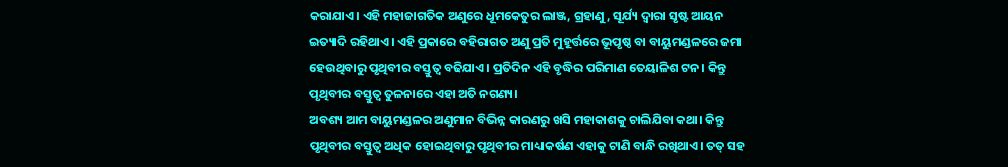କରାଯାଏ। ଏହି ମହାଜାଗତିକ ଅଣୁରେ ଧୂମକେତୁର ଲାଞ୍ଜ, ଗ୍ରହାଣୁ, ସୂର୍ଯ୍ୟ ଦ୍ୱାରା ସୃଷ୍ଟ ଆୟନ ଇତ୍ୟାଦି ରହିଥାଏ। ଏହି ପ୍ରକାରେ ବହିରାଗତ ଅଣୁ ପ୍ରତି ମୁହୂର୍ତ୍ତରେ ଭୂପୃଷ୍ଠ ବା ବାୟୁମଣ୍ଡଳରେ ଜମା ହେଉଥିବାରୁ ପୃଥିବୀର ବସ୍ତୁତ୍ୱ ବଢିଯାଏ। ପ୍ରତିଦିନ ଏହି ବୃଦ୍ଧିର ପରିମାଣ ତେୟାଳିଶ ଟନ। କିନ୍ତୁ ପୃଥିବୀର ବସ୍ତୁତ୍ୱ ତୁଳନାରେ ଏହା ଅତି ନଗଣ୍ୟ।
ଅବଶ୍ୟ ଆମ ବାୟୁମଣ୍ଡଳର ଅଣୁମାନ ବିଭିନ୍ନ କାରଣରୁ ଖସି ମହାକାଶକୁ ଚାଲିଯିବା କଥା। କିନ୍ତୁ ପୃଥିବୀର ବସ୍ତୁତ୍ୱ ଅଧିକ ହୋଇଥିବାରୁ ପୃଥିବୀର ମାଧ୍ୟାକର୍ଷଣ ଏହାକୁ ଟାଣି ବାନ୍ଧି ରଖିଥାଏ। ତତ୍‌ ସହ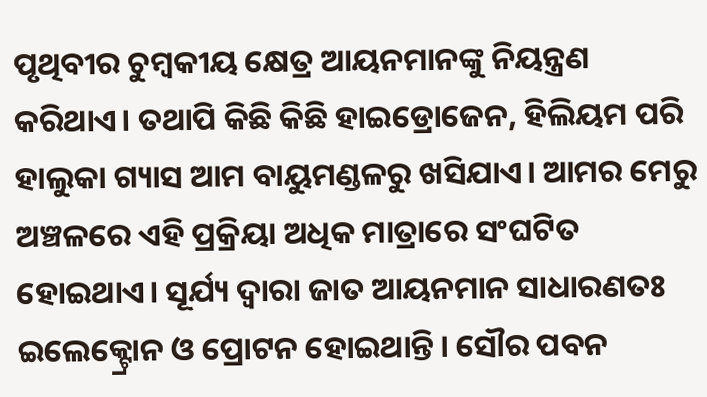ପୃଥିବୀର ଚୁମ୍ବକୀୟ କ୍ଷେତ୍ର ଆୟନମାନଙ୍କୁ ନିୟନ୍ତ୍ରଣ କରିଥାଏ। ତଥାପି କିଛି କିଛି ହାଇଡ୍ରୋଜେନ, ହିଲିୟମ ପରି ହାଲୁକା ଗ୍ୟାସ ଆମ ବାୟୁମଣ୍ଡଳରୁ ଖସିଯାଏ। ଆମର ମେରୁ ଅଞ୍ଚଳରେ ଏହି ପ୍ରକ୍ରିୟା ଅଧିକ ମାତ୍ରାରେ ସଂଘଟିତ ହୋଇଥାଏ। ସୂର୍ଯ୍ୟ ଦ୍ୱାରା ଜାତ ଆୟନମାନ ସାଧାରଣତଃ ଇଲେକ୍ଟ୍ରୋନ ଓ ପ୍ରୋଟନ ହୋଇଥାନ୍ତି। ସୌର ପବନ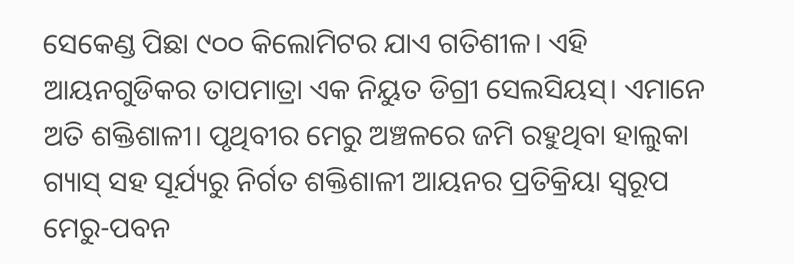ସେକେଣ୍ଡ ପିଛା ୯୦୦ କିଲୋମିଟର ଯାଏ ଗତିଶୀଳ। ଏହି ଆୟନଗୁଡିକର ତାପମାତ୍ରା ଏକ ନିୟୁତ ଡିଗ୍ରୀ ସେଲସିୟସ୍‌। ଏମାନେ ଅତି ଶକ୍ତିଶାଳୀ। ପୃଥିବୀର ମେରୁ ଅଞ୍ଚଳରେ ଜମି ରହୁଥିବା ହାଲୁକା ଗ୍ୟାସ୍‌ ସହ ସୂର୍ଯ୍ୟରୁ ନିର୍ଗତ ଶକ୍ତିଶାଳୀ ଆୟନର ପ୍ରତିକ୍ରିୟା ସ୍ବରୂପ ମେରୁ-ପବନ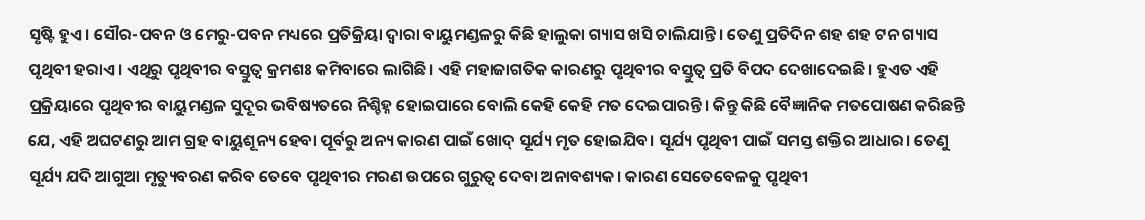ସୃଷ୍ଟି ହୁଏ। ସୌର-ପବନ ଓ ମେରୁ-ପବନ ମଧ୍ୟରେ ପ୍ରତିକ୍ରିୟା ଦ୍ୱାରା ବାୟୁମଣ୍ଡଳରୁ କିଛି ହାଲୁକା ଗ୍ୟାସ ଖସି ଚାଲିଯାନ୍ତି। ତେଣୁ ପ୍ରତିଦିନ ଶହ ଶହ ଟନ ଗ୍ୟାସ ପୃଥିବୀ ହରାଏ। ଏଥିରୁ ପୃଥିବୀର ବସ୍ତୁତ୍ୱ କ୍ରମଶଃ କମିବାରେ ଲାଗିଛି। ଏହି ମହାଜାଗତିକ କାରଣରୁ ପୃଥିବୀର ବସ୍ତୁତ୍ୱ ପ୍ରତି ବିପଦ ଦେଖାଦେଇଛି। ହୁଏତ ଏହି ପ୍ରକ୍ରିୟାରେ ପୃଥିବୀର ବାୟୁମଣ୍ଡଳ ସୁଦୂର ଭବିଷ୍ୟତରେ ନିଶ୍ଚିହ୍ନ ହୋଇପାରେ ବୋଲି କେହି କେହି ମତ ଦେଇପାରନ୍ତି। କିନ୍ତୁ କିଛି ବୈଜ୍ଞାନିକ ମତପୋଷଣ କରିଛନ୍ତି ଯେ, ଏହି ଅଘଟଣରୁ ଆମ ଗ୍ରହ ବାୟୁଶୂନ୍ୟ ହେବା ପୂର୍ବରୁ ଅନ୍ୟ କାରଣ ପାଇଁ ଖୋଦ୍‌ ସୂର୍ଯ୍ୟ ମୃତ ହୋଇଯିବ। ସୂର୍ଯ୍ୟ ପୃଥିବୀ ପାଇଁ ସମସ୍ତ ଶକ୍ତିର ଆଧାର। ତେଣୁ ସୂର୍ଯ୍ୟ ଯଦି ଆଗୁଆ ମୃତ୍ୟୁବରଣ କରିବ ତେବେ ପୃଥିବୀର ମରଣ ଉପରେ ଗୁରୁତ୍ୱ ଦେବା ଅନାବଶ୍ୟକ। କାରଣ ସେତେବେଳକୁ ପୃଥିବୀ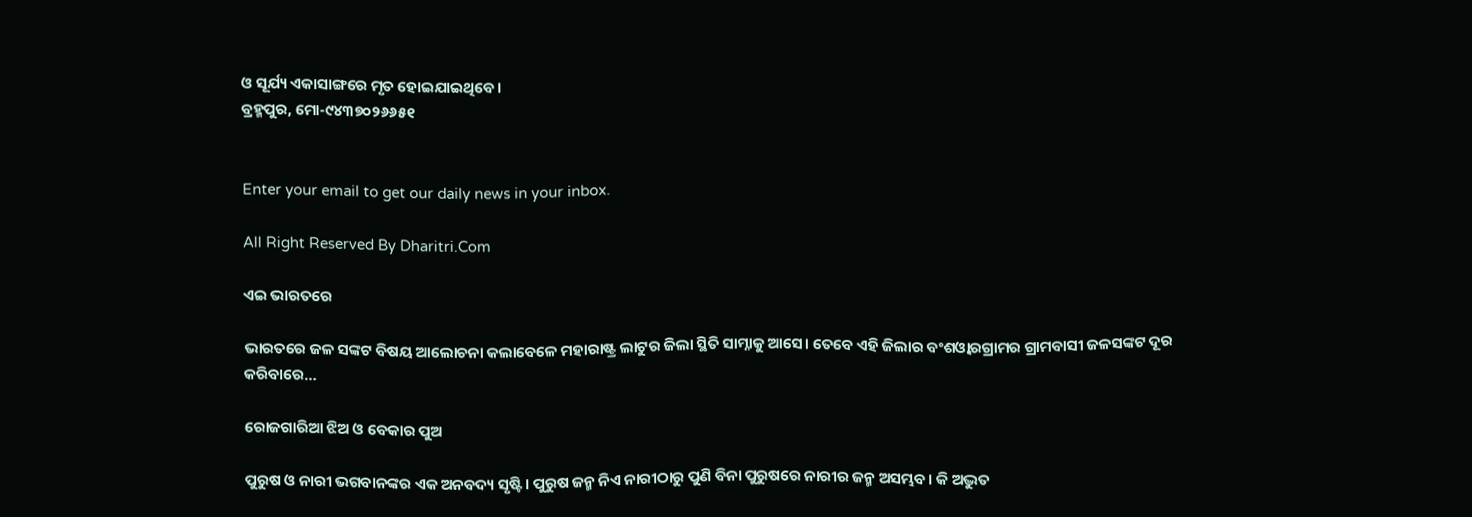ଓ ସୂର୍ଯ୍ୟ ଏକାସାଙ୍ଗରେ ମୃତ ହୋଇଯାଇଥିବେ।
ବ୍ରହ୍ମପୁର, ମୋ-୯୪୩୭୦୨୬୬୫୧


Enter your email to get our daily news in your inbox.

All Right Reserved By Dharitri.Com

ଏଇ ଭାରତରେ

ଭାରତରେ ଜଳ ସଙ୍କଟ ବିଷୟ ଆଲୋଚନା କଲାବେଳେ ମହାରାଷ୍ଟ୍ର ଲାଟୁର ଜିଲା ସ୍ଥିତି ସାମ୍ନାକୁ ଆସେ। ତେବେ ଏହି ଜିଲାର ବଂଶଓ୍ବାରଗ୍ରାମର ଗ୍ରାମବାସୀ ଜଳସଙ୍କଟ ଦୂର କରିବାରେ…

ରୋଜଗାରିଆ ଝିଅ ଓ ବେକାର ପୁଅ

ପୁରୁଷ ଓ ନାରୀ ଭଗବାନଙ୍କର ଏକ ଅନବଦ୍ୟ ସୃଷ୍ଟି। ପୁରୁଷ ଜନ୍ମ ନିଏ ନାରୀଠାରୁ ପୁଣି ବିନା ପୁରୁଷରେ ନାରୀର ଜନ୍ମ ଅସମ୍ଭବ। କି ଅଦ୍ଭୁତ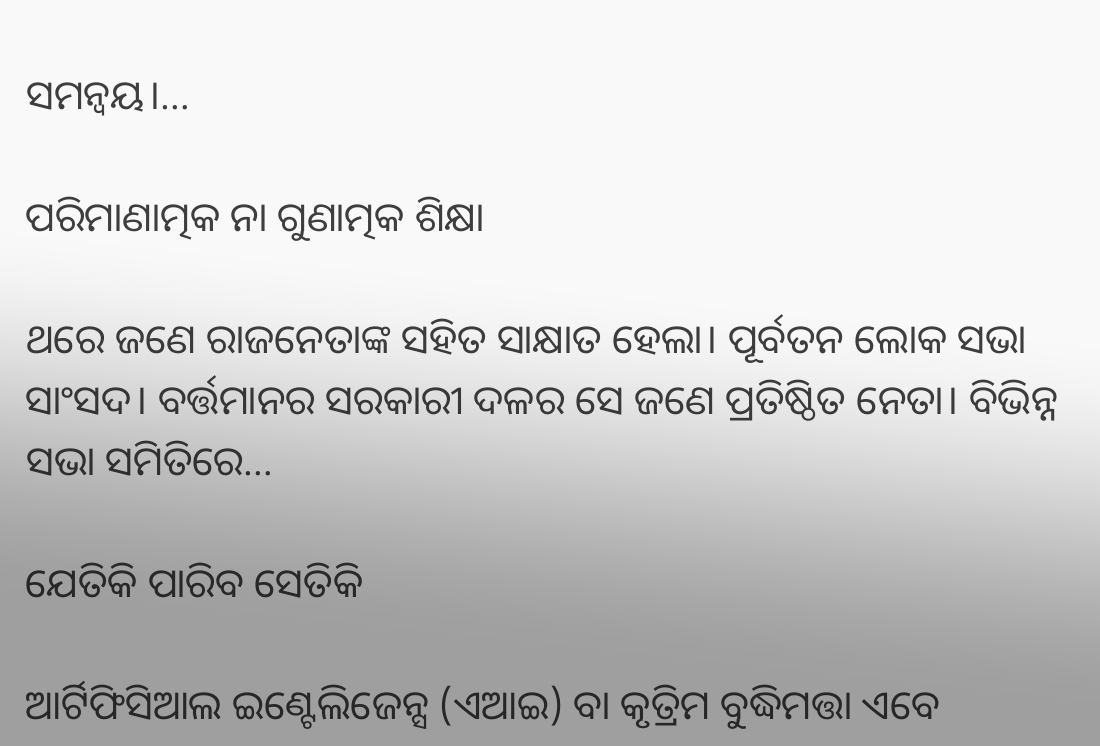ସମନ୍ବୟ।…

ପରିମାଣାତ୍ମକ ନା ଗୁଣାତ୍ମକ ଶିକ୍ଷା

ଥରେ ଜଣେ ରାଜନେତାଙ୍କ ସହିତ ସାକ୍ଷାତ ହେଲା। ପୂର୍ବତନ ଲୋକ ସଭା ସାଂସଦ। ବର୍ତ୍ତମାନର ସରକାରୀ ଦଳର ସେ ଜଣେ ପ୍ରତିଷ୍ଠିତ ନେତା। ବିଭିନ୍ନ ସଭା ସମିତିରେ…

ଯେତିକି ପାରିବ ସେତିକି

ଆର୍ଟିଫିସିଆଲ ଇଣ୍ଟେଲିଜେନ୍ସ (ଏଆଇ) ବା କୃତ୍ରିମ ବୁଦ୍ଧିମତ୍ତା ଏବେ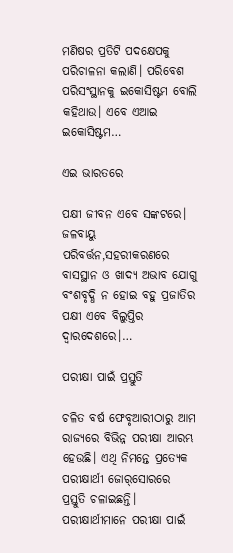ମଣିଷର ପ୍ରତିଟି ପଦକ୍ଷେପକୁ ପରିଚାଳନା କଲାଣି। ପରିବେଶ ପରିସଂସ୍ଥାନକୁ ଇକୋସିଷ୍ଟମ ବୋଲି କହିଥାଉ। ଏବେ ଏଆଇ ଇକୋସିଷ୍ଟମ…

ଏଇ ଭାରତରେ

ପକ୍ଷୀ ଜୀବନ ଏବେ ସଙ୍କଟରେ। ଜଳବାୟୁ ପରିବର୍ତ୍ତନ,ସହରୀକରଣରେ ବାସସ୍ଥାନ ଓ ଖାଦ୍ୟ ଅଭାବ ଯୋଗୁ ବଂଶବୃଦ୍ଧି ନ ହୋଇ ବହୁ ପ୍ରଜାତିର ପକ୍ଷୀ ଏବେ ବିଲୁପ୍ତିର ଦ୍ୱାରଦେଶରେ।…

ପରୀକ୍ଷା ପାଇଁ ପ୍ରସ୍ତୁତି

ଚଳିତ ବର୍ଷ ଫେବୃଆରୀଠାରୁ ଆମ ରାଜ୍ୟରେ ବିଭିନ୍ନ ପରୀକ୍ଷା ଆରମ୍ଭ ହେଉଛି। ଏଥି ନିମନ୍ତେ ପ୍ରତ୍ୟେକ ପରୀକ୍ଷାର୍ଥୀ ଜୋର୍‌ସୋରରେ ପ୍ରସ୍ତୁତି ଚଳାଇଛନ୍ତି। ପରୀକ୍ଷାର୍ଥୀମାନେ ପରୀକ୍ଷା ପାଇଁ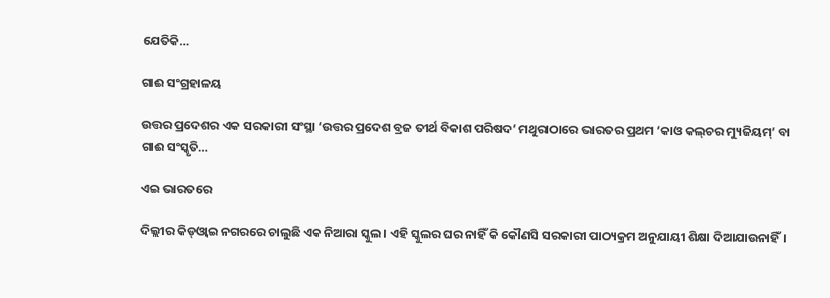ଯେତିକି…

ଗାଈ ସଂଗ୍ରହାଳୟ

ଉତ୍ତର ପ୍ରଦେଶର ଏକ ସରକାରୀ ସଂସ୍ଥା ‘ଉତ୍ତର ପ୍ରଦେଶ ବ୍ରଜ ତୀର୍ଥ ବିକାଶ ପରିଷଦ’ ମଥୁରାଠାରେ ଭାରତର ପ୍ରଥମ ‘କାଓ କଲ୍‌ଚର ମ୍ୟୁଜିୟମ୍‌’ ବା ଗାଈ ସଂସ୍କୃତି…

ଏଇ ଭାରତରେ

ଦିଲ୍ଲୀର କିଡ୍‌ଓ୍ବାଇ ନଗରରେ ଚାଲୁଛି ଏକ ନିଆରା ସ୍କୁଲ। ଏହି ସ୍କୁଲର ଘର ନାହିଁ କି କୌଣସି ସରକାରୀ ପାଠ୍ୟକ୍ରମ ଅନୁଯାୟୀ ଶିକ୍ଷା ଦିଆଯାଉନାହିଁ।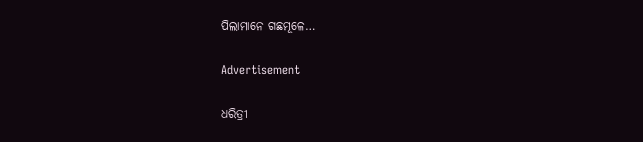ପିଲାମାନେ ଗଛମୂଳେ…

Advertisement

ଧରିତ୍ରୀ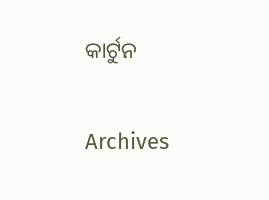କାର୍ଟୁନ

Archives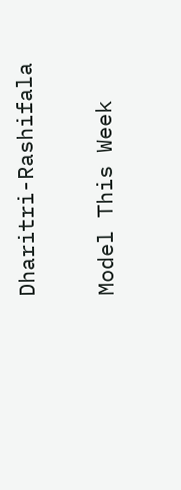Dharitri-Rashifala

Model This Week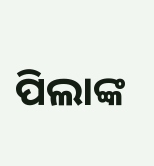ପିଲାଙ୍କ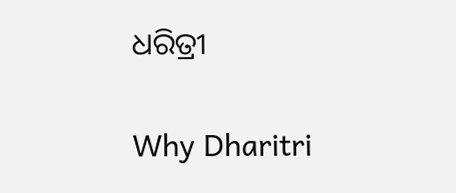ଧରିତ୍ରୀ

Why Dharitri